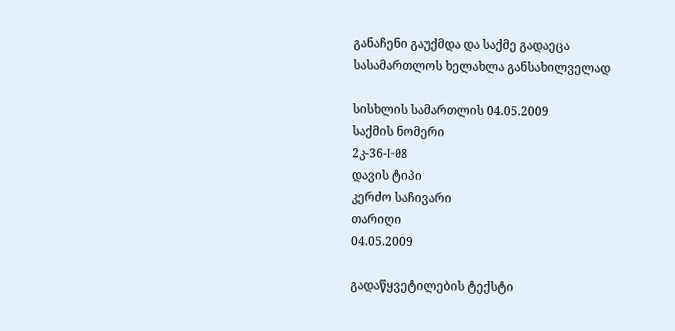განაჩენი გაუქმდა და საქმე გადაეცა სასამართლოს ხელახლა განსახილველად

სისხლის სამართლის 04.05.2009
საქმის ნომერი
2კ-36-I-08
დავის ტიპი
კერძო საჩივარი
თარიღი
04.05.2009

გადაწყვეტილების ტექსტი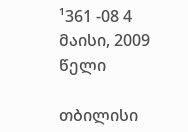¹361 -08 4 მაისი, 2009 წელი

თბილისი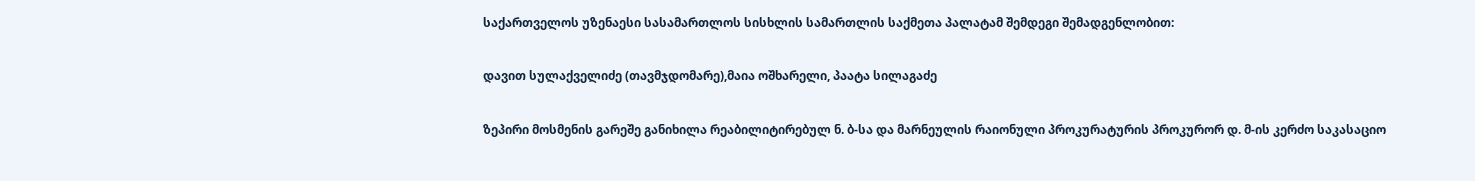საქართველოს უზენაესი სასამართლოს სისხლის სამართლის საქმეთა პალატამ შემდეგი შემადგენლობით:

დავით სულაქველიძე (თავმჯდომარე),მაია ოშხარელი, პაატა სილაგაძე

ზეპირი მოსმენის გარეშე განიხილა რეაბილიტირებულ ნ. ბ-სა და მარნეულის რაიონული პროკურატურის პროკურორ დ. მ-ის კერძო საკასაციო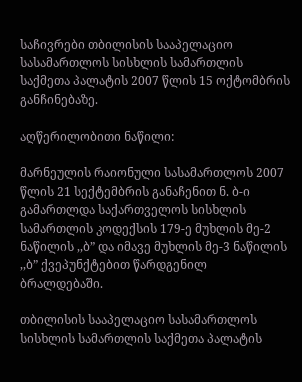საჩივრები თბილისის სააპელაციო სასამართლოს სისხლის სამართლის საქმეთა პალატის 2007 წლის 15 ოქტომბრის განჩინებაზე.

აღწერილობითი ნაწილი:

მარნეულის რაიონული სასამართლოს 2007 წლის 21 სექტემბრის განაჩენით ნ. ბ-ი გამართლდა საქართველოს სისხლის სამართლის კოდექსის 179-ე მუხლის მე-2 ნაწილის ,,ბ” და იმავე მუხლის მე-3 ნაწილის ,,ბ” ქვეპუნქტებით წარდგენილ ბრალდებაში.

თბილისის სააპელაციო სასამართლოს სისხლის სამართლის საქმეთა პალატის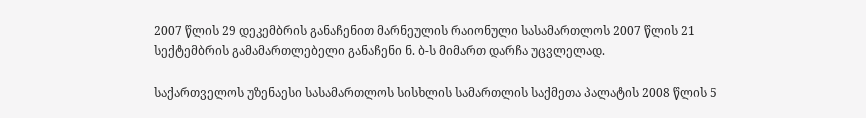2007 წლის 29 დეკემბრის განაჩენით მარნეულის რაიონული სასამართლოს 2007 წლის 21 სექტემბრის გამამართლებელი განაჩენი ნ. ბ-ს მიმართ დარჩა უცვლელად.

საქართველოს უზენაესი სასამართლოს სისხლის სამართლის საქმეთა პალატის 2008 წლის 5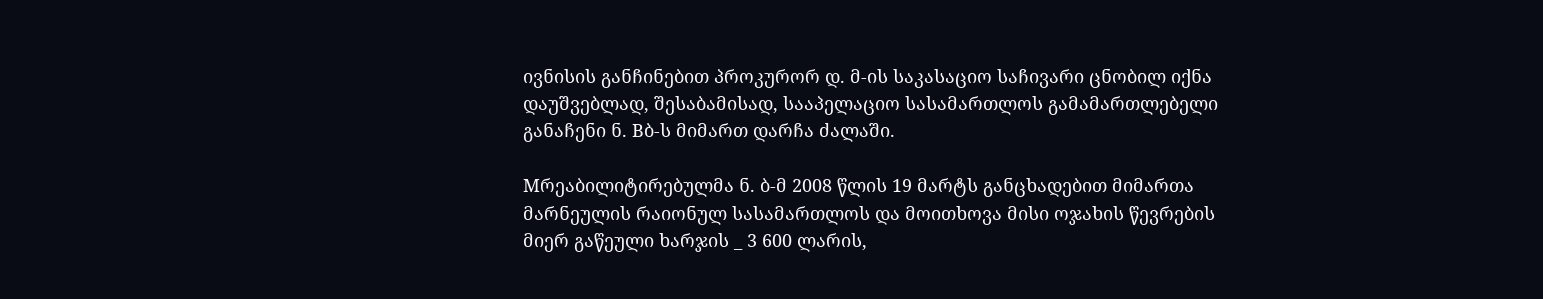ივნისის განჩინებით პროკურორ დ. მ-ის საკასაციო საჩივარი ცნობილ იქნა დაუშვებლად, შესაბამისად, სააპელაციო სასამართლოს გამამართლებელი განაჩენი ნ. Bბ-ს მიმართ დარჩა ძალაში.

Mრეაბილიტირებულმა ნ. ბ-მ 2008 წლის 19 მარტს განცხადებით მიმართა მარნეულის რაიონულ სასამართლოს და მოითხოვა მისი ოჯახის წევრების მიერ გაწეული ხარჯის _ 3 600 ლარის,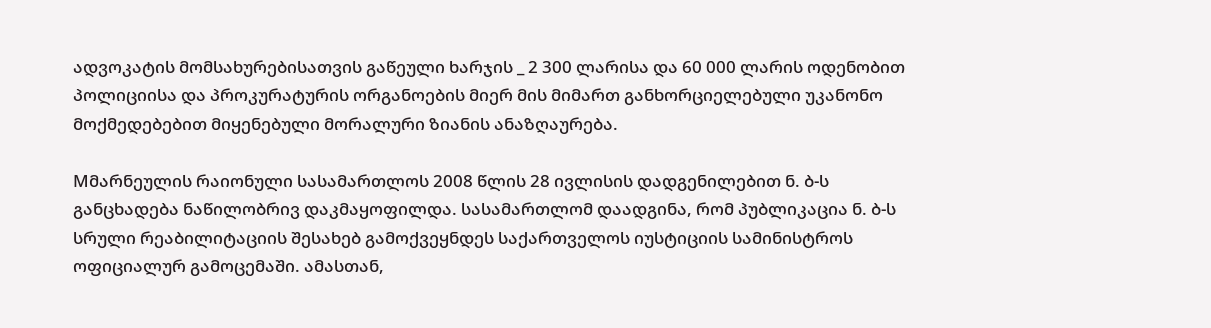ადვოკატის მომსახურებისათვის გაწეული ხარჯის _ 2 300 ლარისა და 60 000 ლარის ოდენობით პოლიციისა და პროკურატურის ორგანოების მიერ მის მიმართ განხორციელებული უკანონო მოქმედებებით მიყენებული მორალური ზიანის ანაზღაურება.

Mმარნეულის რაიონული სასამართლოს 2008 წლის 28 ივლისის დადგენილებით ნ. ბ-ს განცხადება ნაწილობრივ დაკმაყოფილდა. სასამართლომ დაადგინა, რომ პუბლიკაცია ნ. ბ-ს სრული რეაბილიტაციის შესახებ გამოქვეყნდეს საქართველოს იუსტიციის სამინისტროს ოფიციალურ გამოცემაში. ამასთან,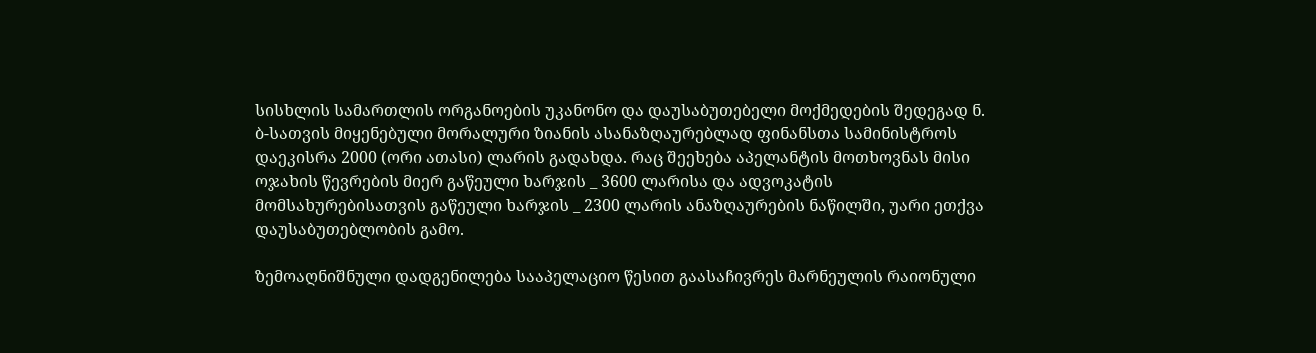სისხლის სამართლის ორგანოების უკანონო და დაუსაბუთებელი მოქმედების შედეგად ნ. ბ-სათვის მიყენებული მორალური ზიანის ასანაზღაურებლად ფინანსთა სამინისტროს დაეკისრა 2000 (ორი ათასი) ლარის გადახდა. რაც შეეხება აპელანტის მოთხოვნას მისი ოჯახის წევრების მიერ გაწეული ხარჯის _ 3600 ლარისა და ადვოკატის მომსახურებისათვის გაწეული ხარჯის _ 2300 ლარის ანაზღაურების ნაწილში, უარი ეთქვა დაუსაბუთებლობის გამო.

ზემოაღნიშნული დადგენილება სააპელაციო წესით გაასაჩივრეს მარნეულის რაიონული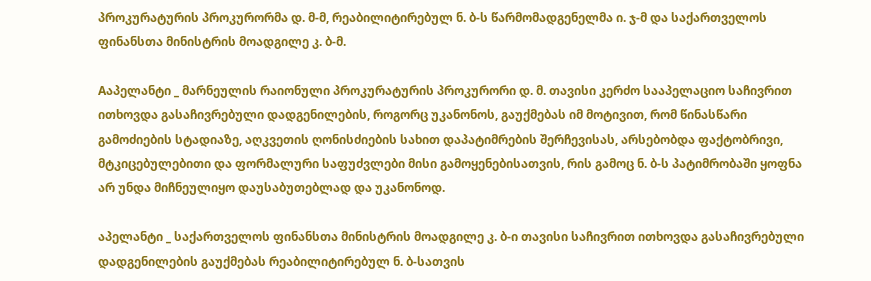პროკურატურის პროკურორმა დ. მ-მ, რეაბილიტირებულ ნ. ბ-ს წარმომადგენელმა ი. ჯ-მ და საქართველოს ფინანსთა მინისტრის მოადგილე კ. ბ-მ.

Aაპელანტი _ მარნეულის რაიონული პროკურატურის პროკურორი დ. მ. თავისი კერძო სააპელაციო საჩივრით ითხოვდა გასაჩივრებული დადგენილების, როგორც უკანონოს, გაუქმებას იმ მოტივით, რომ წინასწარი გამოძიების სტადიაზე, აღკვეთის ღონისძიების სახით დაპატიმრების შერჩევისას, არსებობდა ფაქტობრივი, მტკიცებულებითი და ფორმალური საფუძვლები მისი გამოყენებისათვის, რის გამოც ნ. ბ-ს პატიმრობაში ყოფნა არ უნდა მიჩნეულიყო დაუსაბუთებლად და უკანონოდ.

აპელანტი _ საქართველოს ფინანსთა მინისტრის მოადგილე კ. ბ-ი თავისი საჩივრით ითხოვდა გასაჩივრებული დადგენილების გაუქმებას რეაბილიტირებულ ნ. ბ-სათვის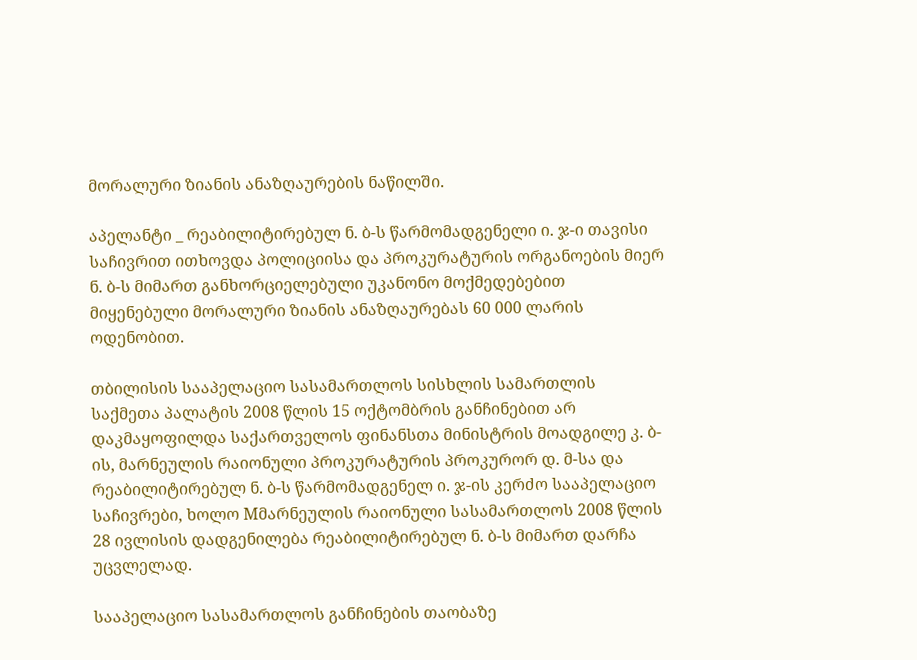მორალური ზიანის ანაზღაურების ნაწილში.

აპელანტი _ რეაბილიტირებულ ნ. ბ-ს წარმომადგენელი ი. ჯ-ი თავისი საჩივრით ითხოვდა პოლიციისა და პროკურატურის ორგანოების მიერ ნ. ბ-ს მიმართ განხორციელებული უკანონო მოქმედებებით მიყენებული მორალური ზიანის ანაზღაურებას 60 000 ლარის ოდენობით.

თბილისის სააპელაციო სასამართლოს სისხლის სამართლის საქმეთა პალატის 2008 წლის 15 ოქტომბრის განჩინებით არ დაკმაყოფილდა საქართველოს ფინანსთა მინისტრის მოადგილე კ. ბ-ის, მარნეულის რაიონული პროკურატურის პროკურორ დ. მ-სა და რეაბილიტირებულ ნ. ბ-ს წარმომადგენელ ი. ჯ-ის კერძო სააპელაციო საჩივრები, ხოლო Mმარნეულის რაიონული სასამართლოს 2008 წლის 28 ივლისის დადგენილება რეაბილიტირებულ ნ. ბ-ს მიმართ დარჩა უცვლელად.

სააპელაციო სასამართლოს განჩინების თაობაზე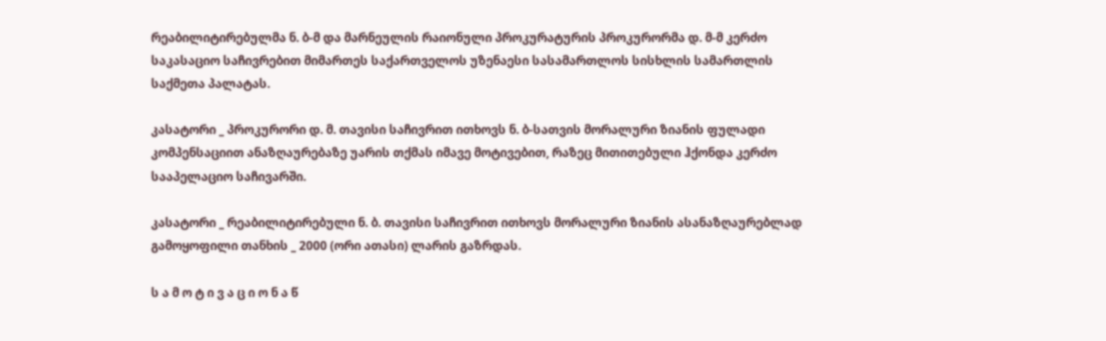რეაბილიტირებულმა ნ. ბ-მ და მარნეულის რაიონული პროკურატურის პროკურორმა დ. მ-მ კერძო საკასაციო საჩივრებით მიმართეს საქართველოს უზენაესი სასამართლოს სისხლის სამართლის საქმეთა პალატას.

კასატორი _ პროკურორი დ. მ. თავისი საჩივრით ითხოვს ნ. ბ-სათვის მორალური ზიანის ფულადი კომპენსაციით ანაზღაურებაზე უარის თქმას იმავე მოტივებით, რაზეც მითითებული ჰქონდა კერძო სააპელაციო საჩივარში.

კასატორი _ რეაბილიტირებული ნ. ბ. თავისი საჩივრით ითხოვს მორალური ზიანის ასანაზღაურებლად გამოყოფილი თანხის _ 2000 (ორი ათასი) ლარის გაზრდას.

ს ა მ ო ტ ი ვ ა ც ი ო ნ ა წ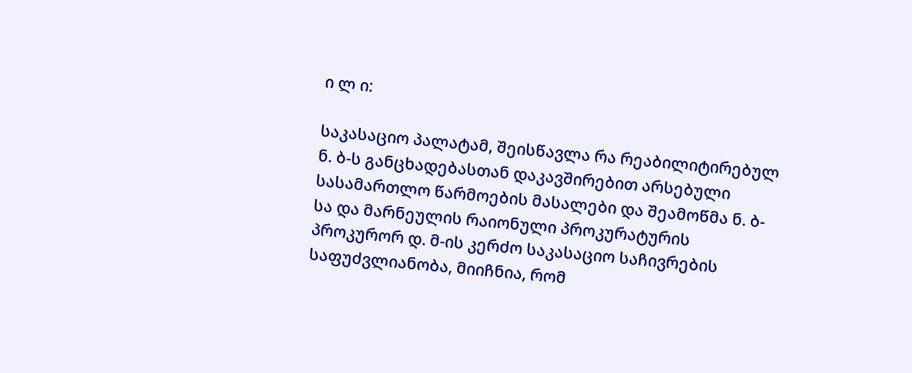ი ლ ი:

საკასაციო პალატამ, შეისწავლა რა რეაბილიტირებულ ნ. ბ-ს განცხადებასთან დაკავშირებით არსებული სასამართლო წარმოების მასალები და შეამოწმა ნ. ბ-სა და მარნეულის რაიონული პროკურატურის პროკურორ დ. მ-ის კერძო საკასაციო საჩივრების საფუძვლიანობა, მიიჩნია, რომ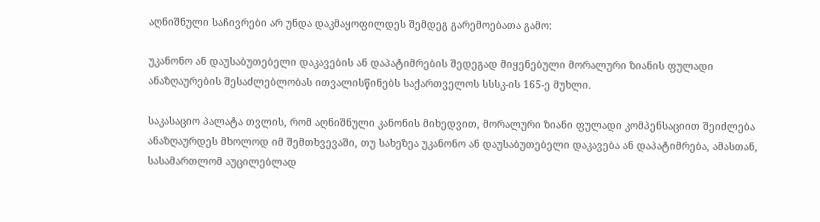აღნიშნული საჩივრები არ უნდა დაკმაყოფილდეს შემდეგ გარემოებათა გამო:

უკანონო ან დაუსაბუთებელი დაკავების ან დაპატიმრების შედეგად მიყენებული მორალური ზიანის ფულადი ანაზღაურების შესაძლებლობას ითვალისწინებს საქართველოს სსსკ-ის 165-ე მუხლი.

საკასაციო პალატა თვლის, რომ აღნიშნული კანონის მიხედვით, მორალური ზიანი ფულადი კომპენსაციით შეიძლება ანაზღაურდეს მხოლოდ იმ შემთხვევაში, თუ სახეზეა უკანონო ან დაუსაბუთებელი დაკავება ან დაპატიმრება, ამასთან, სასამართლომ აუცილებლად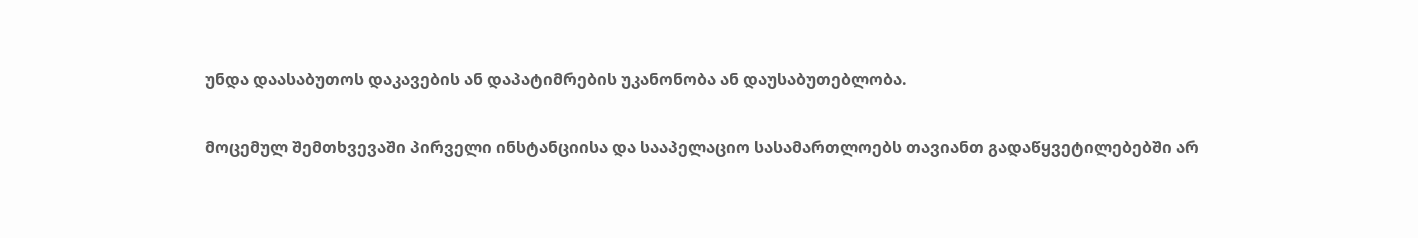უნდა დაასაბუთოს დაკავების ან დაპატიმრების უკანონობა ან დაუსაბუთებლობა.

მოცემულ შემთხვევაში პირველი ინსტანციისა და სააპელაციო სასამართლოებს თავიანთ გადაწყვეტილებებში არ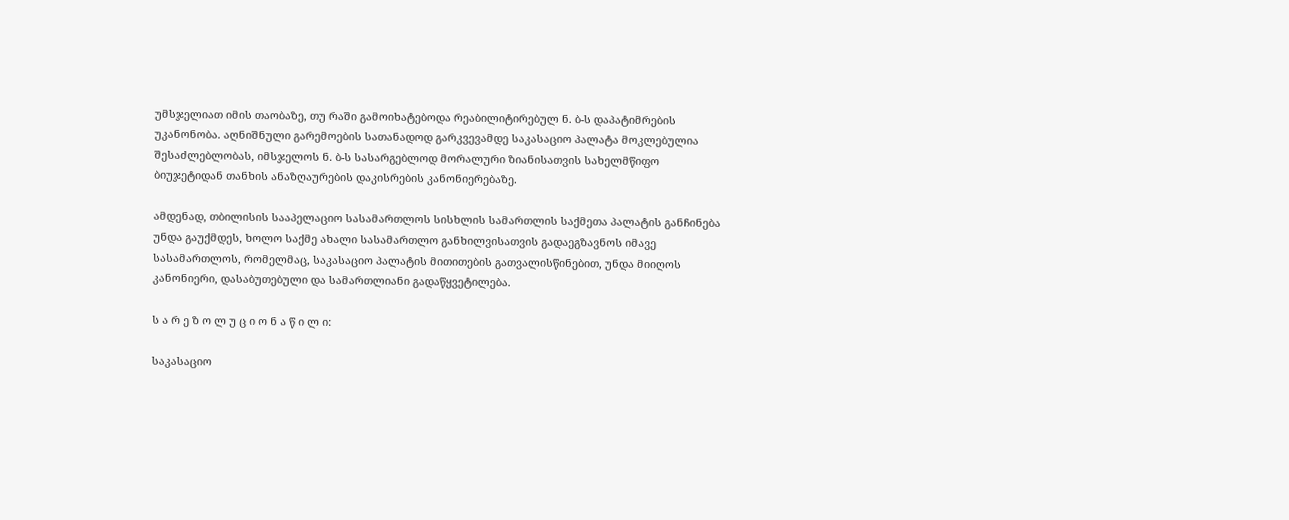უმსჯელიათ იმის თაობაზე, თუ რაში გამოიხატებოდა რეაბილიტირებულ ნ. ბ-ს დაპატიმრების უკანონობა. აღნიშნული გარემოების სათანადოდ გარკვევამდე საკასაციო პალატა მოკლებულია შესაძლებლობას, იმსჯელოს ნ. ბ-ს სასარგებლოდ მორალური ზიანისათვის სახელმწიფო ბიუჯეტიდან თანხის ანაზღაურების დაკისრების კანონიერებაზე.

ამდენად, თბილისის სააპელაციო სასამართლოს სისხლის სამართლის საქმეთა პალატის განჩინება უნდა გაუქმდეს, ხოლო საქმე ახალი სასამართლო განხილვისათვის გადაეგზავნოს იმავე სასამართლოს, რომელმაც, საკასაციო პალატის მითითების გათვალისწინებით, უნდა მიიღოს კანონიერი, დასაბუთებული და სამართლიანი გადაწყვეტილება.

ს ა რ ე ზ ო ლ უ ც ი ო ნ ა წ ი ლ ი:

საკასაციო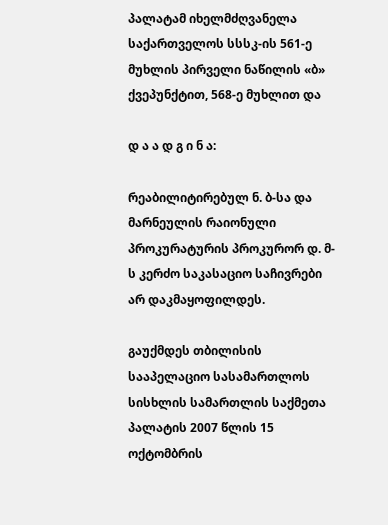პალატამ იხელმძღვანელა საქართველოს სსსკ-ის 561-ე მუხლის პირველი ნაწილის «ბ» ქვეპუნქტით, 568-ე მუხლით და

დ ა ა დ გ ი ნ ა:

რეაბილიტირებულ ნ. ბ-სა და მარნეულის რაიონული პროკურატურის პროკურორ დ. მ-ს კერძო საკასაციო საჩივრები არ დაკმაყოფილდეს.

გაუქმდეს თბილისის სააპელაციო სასამართლოს სისხლის სამართლის საქმეთა პალატის 2007 წლის 15 ოქტომბრის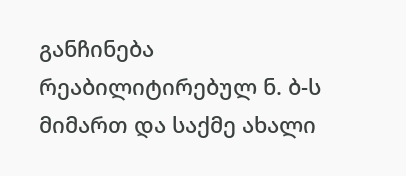განჩინება რეაბილიტირებულ ნ. ბ-ს მიმართ და საქმე ახალი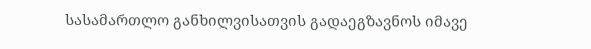სასამართლო განხილვისათვის გადაეგზავნოს იმავე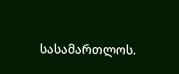სასამართლოს.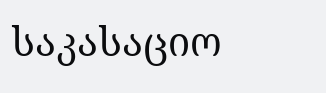საკასაციო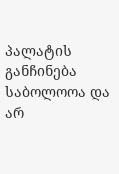პალატის განჩინება საბოლოოა და არ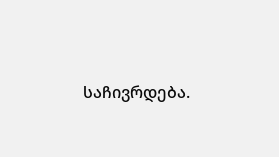საჩივრდება.